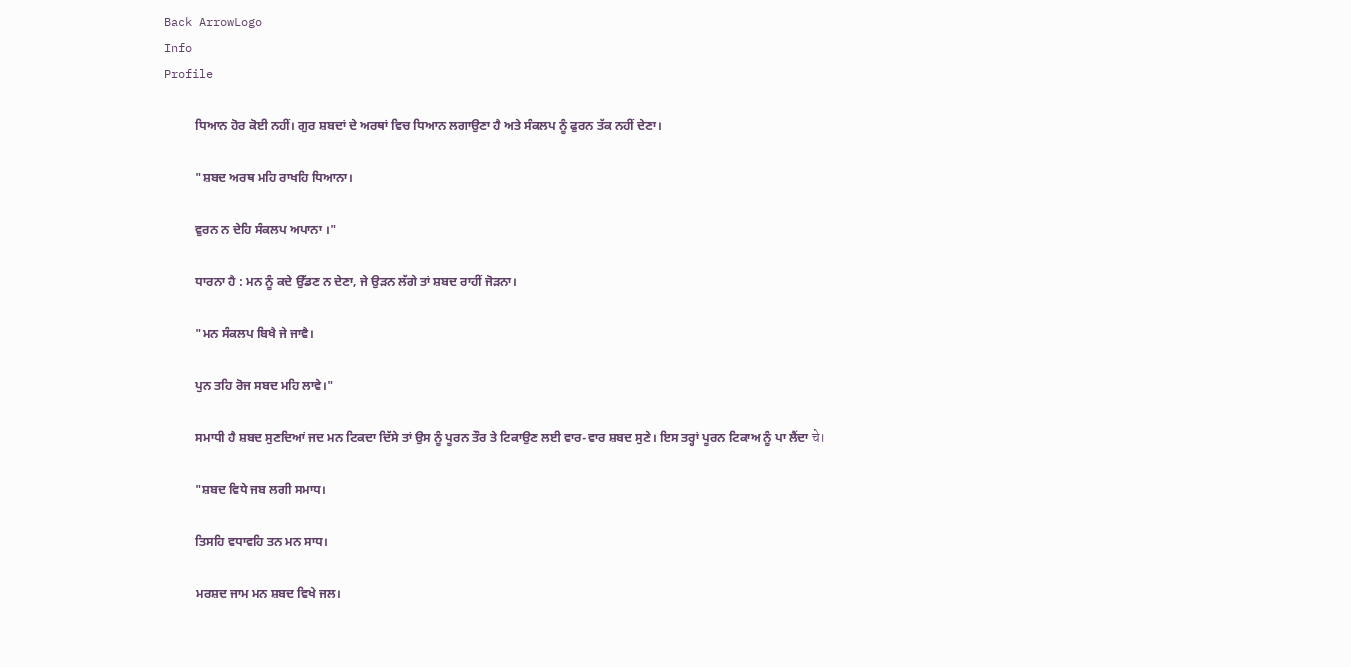Back ArrowLogo
Info
Profile

          ਧਿਆਨ ਹੋਰ ਕੋਈ ਨਹੀਂ। ਗੁਰ ਸ਼ਬਦਾਂ ਦੇ ਅਰਥਾਂ ਵਿਚ ਧਿਆਨ ਲਗਾਉਣਾ ਹੈ ਅਤੇ ਸੰਕਲਪ ਨੂੰ ਫੁਰਨ ਤੱਕ ਨਹੀਂ ਦੇਣਾ।

          "ਸ਼ਬਦ ਅਰਥ ਮਹਿ ਰਾਖਹਿ ਧਿਆਨਾ।

          ਵੁਰਨ ਨ ਦੇਹਿ ਸੰਕਲਪ ਅਪਾਨਾ ।"

          ਧਾਰਨਾ ਹੈ : ਮਨ ਨੂੰ ਕਦੇ ਉੱਡਣ ਨ ਦੇਣਾ, ਜੇ ਉੜਨ ਲੱਗੇ ਤਾਂ ਸ਼ਬਦ ਰਾਹੀਂ ਜੋੜਨਾ।

          "ਮਨ ਸੰਕਲਪ ਬਿਖੈ ਜੇ ਜਾਵੈ।

          ਪੁਨ ਤਹਿ ਰੋਜ ਸਬਦ ਮਹਿ ਲਾਵੇ।"

          ਸਮਾਧੀ ਹੈ ਸ਼ਬਦ ਸੁਣਦਿਆਂ ਜਦ ਮਨ ਟਿਕਦਾ ਦਿੱਸੇ ਤਾਂ ਉਸ ਨੂੰ ਪੂਰਨ ਤੌਰ ਤੇ ਟਿਕਾਉਣ ਲਈ ਵਾਰ-ਵਾਰ ਸ਼ਬਦ ਸੁਣੇ। ਇਸ ਤਰ੍ਹਾਂ ਪੂਰਨ ਟਿਕਾਅ ਨੂੰ ਪਾ ਲੈਂਦਾ चे।

          "ਸ਼ਬਦ ਵਿਧੇ ਜਬ ਲਗੀ ਸਮਾਧ।

          ਤਿਸਹਿ ਵਧਾਵਹਿ ਤਨ ਮਨ ਸਾਧ।

          ਮਰਸ਼ਦ ਜਾਮ ਮਨ ਸ਼ਬਦ ਵਿਖੇ ਜਲ।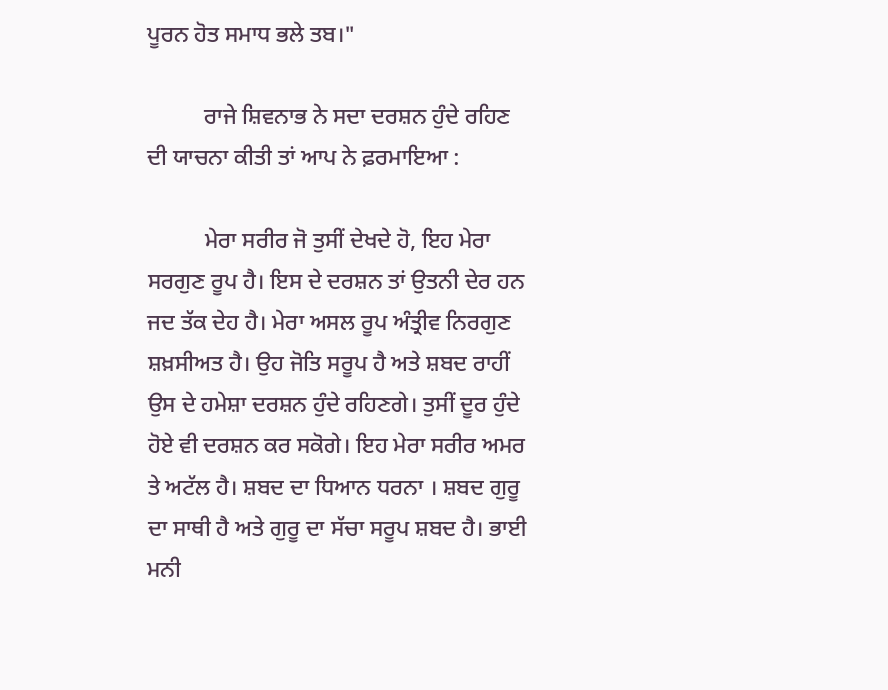ਪੂਰਨ ਹੋਤ ਸਮਾਧ ਭਲੇ ਤਬ।"

          ਰਾਜੇ ਸ਼ਿਵਨਾਭ ਨੇ ਸਦਾ ਦਰਸ਼ਨ ਹੁੰਦੇ ਰਹਿਣ ਦੀ ਯਾਚਨਾ ਕੀਤੀ ਤਾਂ ਆਪ ਨੇ ਫ਼ਰਮਾਇਆ :

          ਮੇਰਾ ਸਰੀਰ ਜੋ ਤੁਸੀਂ ਦੇਖਦੇ ਹੋ, ਇਹ ਮੇਰਾ ਸਰਗੁਣ ਰੂਪ ਹੈ। ਇਸ ਦੇ ਦਰਸ਼ਨ ਤਾਂ ਉਤਨੀ ਦੇਰ ਹਨ ਜਦ ਤੱਕ ਦੇਹ ਹੈ। ਮੇਰਾ ਅਸਲ ਰੂਪ ਅੰਤ੍ਰੀਵ ਨਿਰਗੁਣ ਸ਼ਖ਼ਸੀਅਤ ਹੈ। ਉਹ ਜੋਤਿ ਸਰੂਪ ਹੈ ਅਤੇ ਸ਼ਬਦ ਰਾਹੀਂ ਉਸ ਦੇ ਹਮੇਸ਼ਾ ਦਰਸ਼ਨ ਹੁੰਦੇ ਰਹਿਣਗੇ। ਤੁਸੀਂ ਦੂਰ ਹੁੰਦੇ ਹੋਏ ਵੀ ਦਰਸ਼ਨ ਕਰ ਸਕੋਗੇ। ਇਹ ਮੇਰਾ ਸਰੀਰ ਅਮਰ ਤੇ ਅਟੱਲ ਹੈ। ਸ਼ਬਦ ਦਾ ਧਿਆਨ ਧਰਨਾ । ਸ਼ਬਦ ਗੁਰੂ ਦਾ ਸਾਥੀ ਹੈ ਅਤੇ ਗੁਰੂ ਦਾ ਸੱਚਾ ਸਰੂਪ ਸ਼ਬਦ ਹੈ। ਭਾਈ ਮਨੀ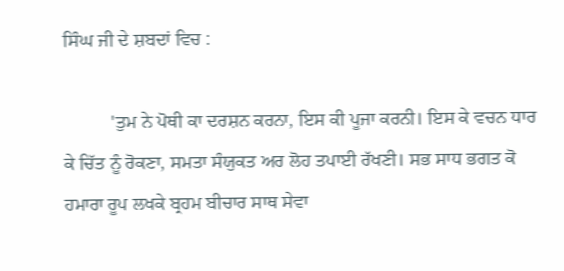ਸਿੰਘ ਜੀ ਦੇ ਸ਼ਬਦਾਂ ਵਿਚ :

          'ਤੁਮ ਨੇ ਪੋਥੀ ਕਾ ਦਰਸ਼ਨ ਕਰਨਾ, ਇਸ ਕੀ ਪੂਜਾ ਕਰਨੀ। ਇਸ ਕੇ ਵਚਨ ਧਾਰ ਕੇ ਚਿੱਤ ਨੂੰ ਰੋਕਣਾ, ਸਮਤਾ ਸੰਯੁਕਤ ਅਰ ਲੋਹ ਤਪਾਈ ਰੱਖਣੀ। ਸਭ ਸਾਧ ਭਗਤ ਕੋ ਹਮਾਰਾ ਰੂਪ ਲਖਕੇ ਬ੍ਰਹਮ ਬੀਚਾਰ ਸਾਥ ਸੇਵਾ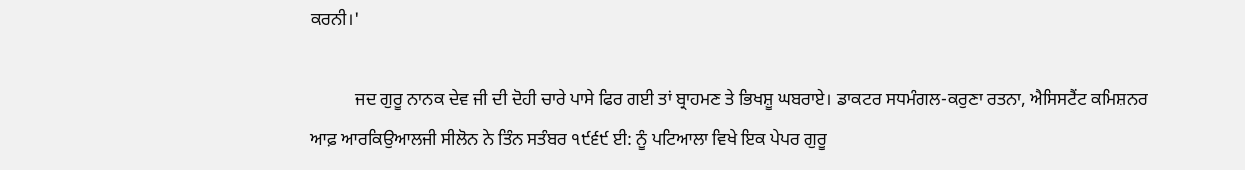ਕਰਨੀ।'

          ਜਦ ਗੁਰੂ ਨਾਨਕ ਦੇਵ ਜੀ ਦੀ ਦੋਹੀ ਚਾਰੇ ਪਾਸੇ ਫਿਰ ਗਈ ਤਾਂ ਬ੍ਰਾਹਮਣ ਤੇ ਭਿਖਸ਼ੂ ਘਬਰਾਏ। ਡਾਕਟਰ ਸਧਮੰਗਲ-ਕਰੁਣਾ ਰਤਨਾ, ਐਸਿਸਟੈਂਟ ਕਮਿਸ਼ਨਰ ਆਫ਼ ਆਰਕਿਉਆਲਜੀ ਸੀਲੋਨ ਨੇ ਤਿੰਨ ਸਤੰਬਰ ੧੯੬੯ ਈ: ਨੂੰ ਪਟਿਆਲਾ ਵਿਖੇ ਇਕ ਪੇਪਰ ਗੁਰੂ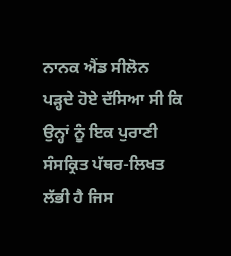ਨਾਨਕ ਐਂਡ ਸੀਲੋਨ ਪੜ੍ਹਦੇ ਹੋਏ ਦੱਸਿਆ ਸੀ ਕਿ ਉਨ੍ਹਾਂ ਨੂੰ ਇਕ ਪੁਰਾਣੀ ਸੰਸਕ੍ਰਿਤ ਪੱਥਰ-ਲਿਖਤ ਲੱਭੀ ਹੈ ਜਿਸ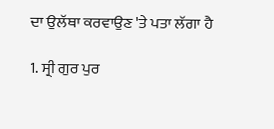ਦਾ ਉਲੱਥਾ ਕਰਵਾਉਣ 'ਤੇ ਪਤਾ ਲੱਗਾ ਹੈ

1. ਸ੍ਰੀ ਗੁਰ ਪੁਰ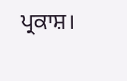ਪ੍ਰਕਾਸ਼।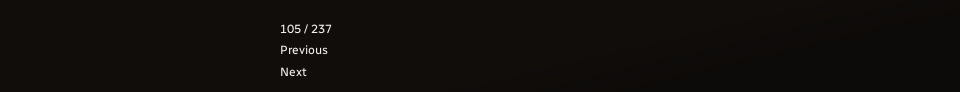105 / 237
Previous
Next